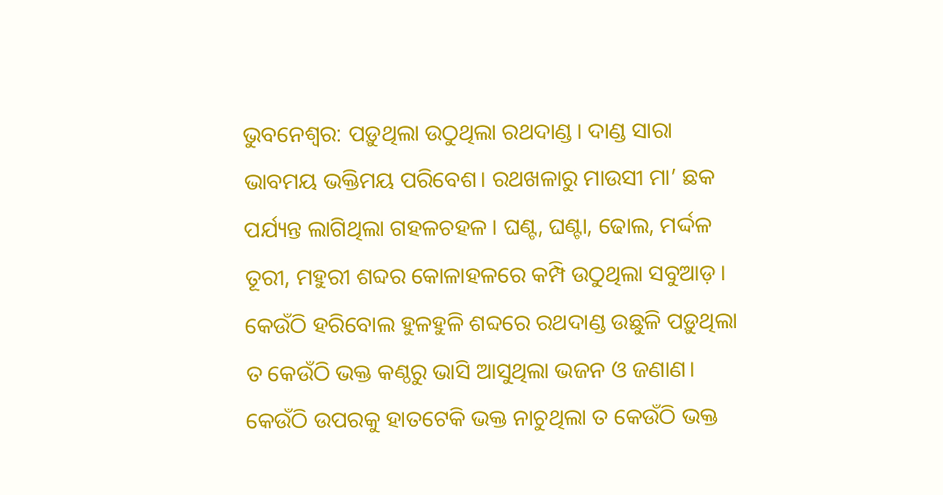ଭୁବନେଶ୍ବର: ପଡ଼ୁଥିଲା ଉଠୁଥିଲା ରଥଦାଣ୍ଡ। ଦାଣ୍ଡ ସାରା ଭାବମୟ ଭକ୍ତିମୟ ପରିବେଶ। ରଥଖଳାରୁ ମାଉସୀ ମା’ ଛକ ପର୍ଯ୍ୟନ୍ତ ଲାଗିଥିଲା ଗହଳଚହଳ। ଘଣ୍ଟ, ଘଣ୍ଟା, ଢୋଲ, ମର୍ଦ୍ଦଳ ତୂରୀ, ମହୁରୀ ଶବ୍ଦର କୋଳାହଳରେ କମ୍ପି ଉଠୁଥିଲା ସବୁଆଡ଼। କେଉଁଠି ହରିବୋଲ ହୁଳହୁଳି ଶବ୍ଦରେ ରଥଦାଣ୍ଡ ଉଛୁଳି ପଡ଼ୁଥିଲା ତ କେଉଁଠି ଭକ୍ତ କଣ୍ଠରୁ ଭାସି ଆସୁଥିଲା ଭଜନ ଓ ଜଣାଣ। କେଉଁଠି ଉପରକୁ ହାତଟେକି ଭକ୍ତ ନାଚୁଥିଲା ତ କେଉଁଠି ଭକ୍ତ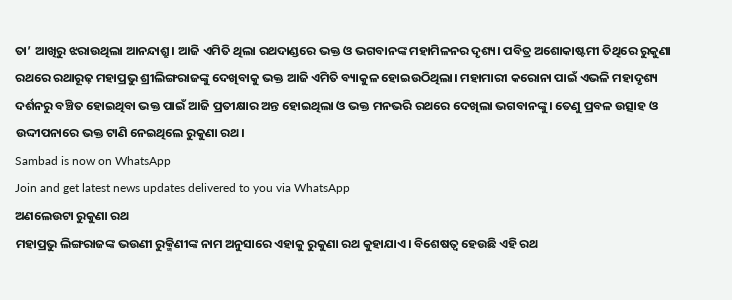ତା’ ଆଖିରୁ ଝରାଉଥିଲା ଆନନ୍ଦାଶ୍ରୁ। ଆଜି ଏମିତି ଥିଲା ରଥଦାଣ୍ଡରେ ଭକ୍ତ ଓ ଭଗବାନଙ୍କ ମହାମିଳନର ଦୃଶ୍ୟ। ପବିତ୍ର ଅଶୋକାଷ୍ଟମୀ ତିଥିରେ ରୁକୁଣା ରଥରେ ରଥାରୂଢ଼ ମହାପ୍ରଭୁ ଶ୍ରୀଲିଙ୍ଗରାଜଙ୍କୁ ଦେଖିବାକୁ ଭକ୍ତ ଆଜି ଏମିତି ବ୍ୟାକୁଳ ହୋଇଉଠିଥିଲା। ମହାମାରୀ କରୋନା ପାଇଁ ଏଭଳି ମହାଦୃଶ୍ୟ ଦର୍ଶନରୁ ବଞ୍ଚିତ ହୋଇଥିବା ଭକ୍ତ ପାଇଁ ଆଜି ପ୍ରତୀକ୍ଷାର ଅନ୍ତ ହୋଇଥିଲା ଓ ଭକ୍ତ ମନଭରି ରଥରେ ଦେଖିଲା ଭଗବାନଙ୍କୁ। ତେଣୁ ପ୍ରବଳ ଉତ୍ସାହ ଓ ଉଦ୍ଦୀପନାରେ ଭକ୍ତ ଟାଣି ନେଇଥିଲେ ରୁକୁଣା ରଥ।
Sambad is now on WhatsApp
Join and get latest news updates delivered to you via WhatsApp
ଅଣଲେଉଟା ରୁକୁଣା ରଥ
ମହାପ୍ରଭୁ ଲିଙ୍ଗରାଜଙ୍କ ଭଉଣୀ ରୁକ୍ମିଣୀଙ୍କ ନାମ ଅନୁସାରେ ଏହାକୁ ରୁକୁଣା ରଥ କୁହାଯାଏ। ବିଶେଷତ୍ୱ ହେଉଛି ଏହି ରଥ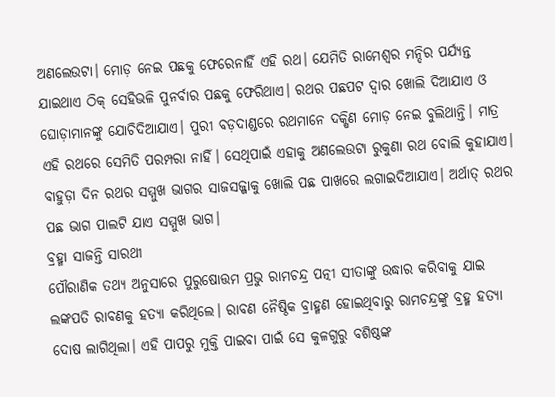ଅଣଲେଉଟା। ମୋଡ଼ ନେଇ ପଛକୁ ଫେରେନାହିଁ ଏହି ରଥ। ଯେମିତି ରାମେଶ୍ୱର ମନ୍ଦିର ପର୍ଯ୍ୟନ୍ତ ଯାଇଥାଏ ଠିକ୍ ସେହିଭଳି ପୁନର୍ବାର ପଛକୁ ଫେରିଥାଏ। ରଥର ପଛପଟ ଦ୍ୱାର ଖୋଲି ଦିଆଯାଏ ଓ ଘୋଡ଼ାମାନଙ୍କୁ ଯୋଚିଦିଆଯାଏ। ପୁରୀ ବଡ଼ଦାଣ୍ଡରେ ରଥମାନେ ଦକ୍ଷିଣ ମୋଡ଼ ନେଇ ବୁଲିଥାନ୍ତି। ମାତ୍ର ଏହି ରଥରେ ସେମିତି ପରମ୍ପରା ନାହିଁ। ସେଥିପାଇଁ ଏହାକୁ ଅଣଲେଉଟା ରୁକୁଣା ରଥ ବୋଲି କୁହାଯାଏ। ବାହୁଡ଼ା ଦିନ ରଥର ସମ୍ମୁଖ ଭାଗର ସାଜସଜ୍ଜାକୁ ଖୋଲି ପଛ ପାଖରେ ଲଗାଇଦିଆଯାଏ। ଅର୍ଥାତ୍ ରଥର ପଛ ଭାଗ ପାଲଟି ଯାଏ ସମ୍ମୁଖ ଭାଗ।
ବ୍ରହ୍ମା ସାଜନ୍ତି ସାରଥୀ
ପୌରାଣିକ ତଥ୍ୟ ଅନୁସାରେ ପୁରୁଷୋତ୍ତମ ପ୍ରଭୁ ରାମଚନ୍ଦ୍ର ପତ୍ନୀ ସୀତାଙ୍କୁ ଉଦ୍ଧାର କରିବାକୁ ଯାଇ ଲଙ୍କପତି ରାବଣକୁ ହତ୍ୟା କରିଥିଲେ। ରାବଣ ନୈଷ୍ଠିକ ବ୍ରାହ୍ମଣ ହୋଇଥିବାରୁ ରାମଚନ୍ଦ୍ରଙ୍କୁ ବ୍ରହ୍ମ ହତ୍ୟା ଦୋଷ ଲାଗିଥିଲା। ଏହି ପାପରୁ ମୁକ୍ତି ପାଇବା ପାଇଁ ସେ କୁଳଗୁରୁ ବଶିଷ୍ଠଙ୍କ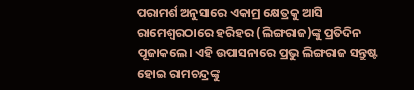ପରାମର୍ଶ ଅନୁସାରେ ଏକାମ୍ର କ୍ଷେତ୍ରକୁ ଆସି ରାମେଶ୍ୱରଠାରେ ହରିହର (ଲିଙ୍ଗରାଜ)ଙ୍କୁ ପ୍ରତିଦିନ ପୂଜାକଲେ। ଏହି ଉପାସନାରେ ପ୍ରଭୁ ଲିଙ୍ଗରାଜ ସନ୍ତୁଷ୍ଟ ହୋଇ ରାମଚନ୍ଦ୍ରଙ୍କୁ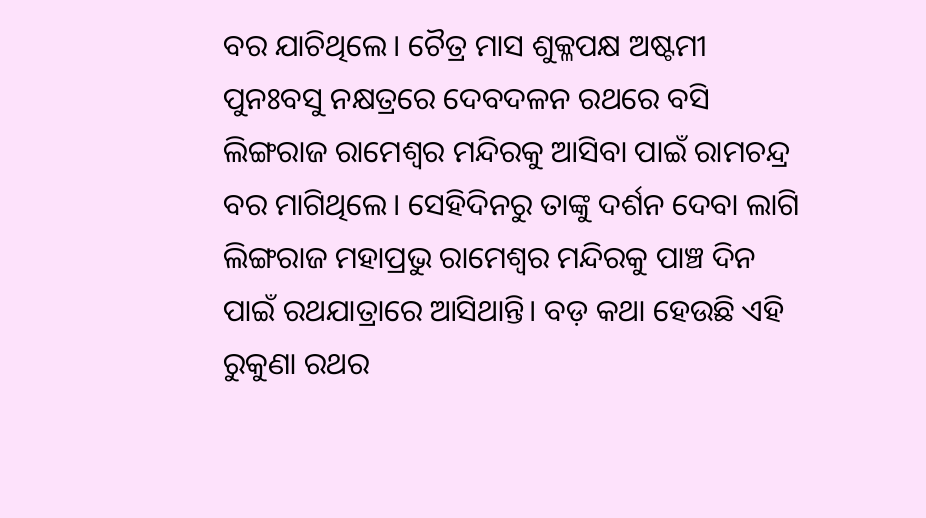ବର ଯାଚିଥିଲେ। ଚୈତ୍ର ମାସ ଶୁକ୍ଳପକ୍ଷ ଅଷ୍ଟମୀ ପୁନଃବସୁ ନକ୍ଷତ୍ରରେ ଦେବଦଳନ ରଥରେ ବସି ଲିଙ୍ଗରାଜ ରାମେଶ୍ୱର ମନ୍ଦିରକୁ ଆସିବା ପାଇଁ ରାମଚନ୍ଦ୍ର ବର ମାଗିଥିଲେ। ସେହିଦିନରୁ ତାଙ୍କୁ ଦର୍ଶନ ଦେବା ଲାଗି ଲିଙ୍ଗରାଜ ମହାପ୍ରଭୁ ରାମେଶ୍ୱର ମନ୍ଦିରକୁ ପାଞ୍ଚ ଦିନ ପାଇଁ ରଥଯାତ୍ରାରେ ଆସିଥାନ୍ତି। ବଡ଼ କଥା ହେଉଛି ଏହି ରୁକୁଣା ରଥର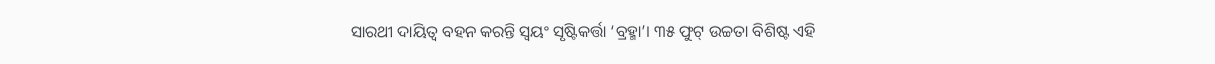ସାରଥୀ ଦାୟିତ୍ବ ବହନ କରନ୍ତି ସ୍ବୟଂ ସୃଷ୍ଟିକର୍ତ୍ତା ‘ବ୍ରହ୍ମା’। ୩୫ ଫୁଟ୍ ଉଚ୍ଚତା ବିଶିଷ୍ଟ ଏହି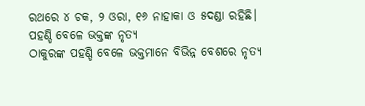ରଥରେ ୪ ଚକ, ୨ ଓରା, ୧୬ ନାହାକା ଓ ୫ଦଣ୍ଡା ରହିଛି।
ପହଣ୍ଡି ବେଳେ ଭକ୍ତଙ୍କ ନୃତ୍ୟ
ଠାକୁରଙ୍କ ପହଣ୍ଡି ବେଳେ ଭକ୍ତମାନେ ବିଭିନ୍ନ ବେଶରେ ନୃତ୍ୟ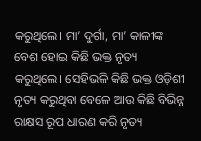କରୁଥିଲେ। ମା’ ଦୁର୍ଗା, ମା’ କାଳୀଙ୍କ ବେଶ ହୋଇ କିଛି ଭକ୍ତ ନୃତ୍ୟ କରୁଥିଲେ। ସେହିଭଳି କିଛି ଭକ୍ତ ଓଡ଼ିଶୀ ନୃତ୍ୟ କରୁଥିବା ବେଳେ ଆଉ କିଛି ବିଭିନ୍ନ ରାକ୍ଷସ ରୂପ ଧାରଣ କରି ନୃତ୍ୟ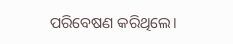ପରିବେଷଣ କରିଥିଲେ।